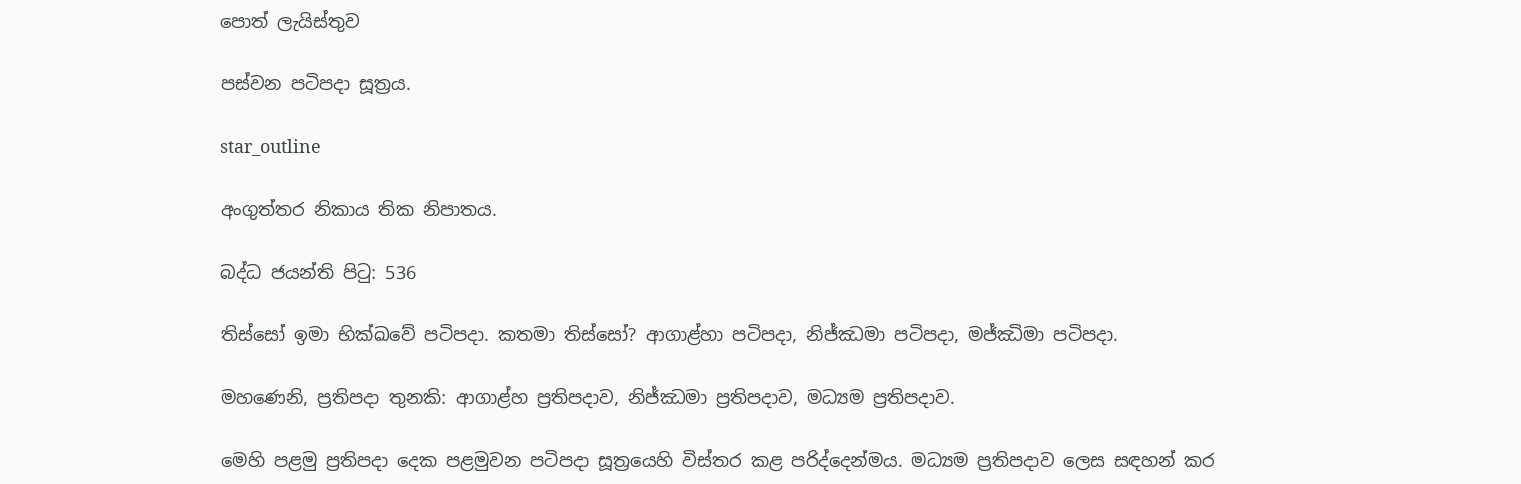පොත් ලැයිස්තුව

පස්වන පටිපදා සූත්‍රය.

star_outline

අංගුත්තර නිකාය තික නිපාතය.

බද්ධ ජයන්ති පිටු: 536

තිස්සෝ ඉමා භික්ඛවේ පටිපදා. කතමා තිස්සෝ? ආගාළ්හා පටිපදා, නිජ්ඣමා පටිපදා, මජ්ඣිමා පටිපදා.

මහණෙනි, ප්‍රතිපදා තුනකි: ආගාළ්හ ප්‍රතිපදාව, නිජ්ඣමා ප්‍රතිපදාව, මධ්‍යම ප්‍රතිපදාව.

මෙහි පළමු ප්‍රතිපදා දෙක පළමුවන පටිපදා සූත්‍රයෙහි විස්තර කළ පරිද්දෙන්මය. මධ්‍යම ප්‍රතිපදාව ලෙස සඳහන් කර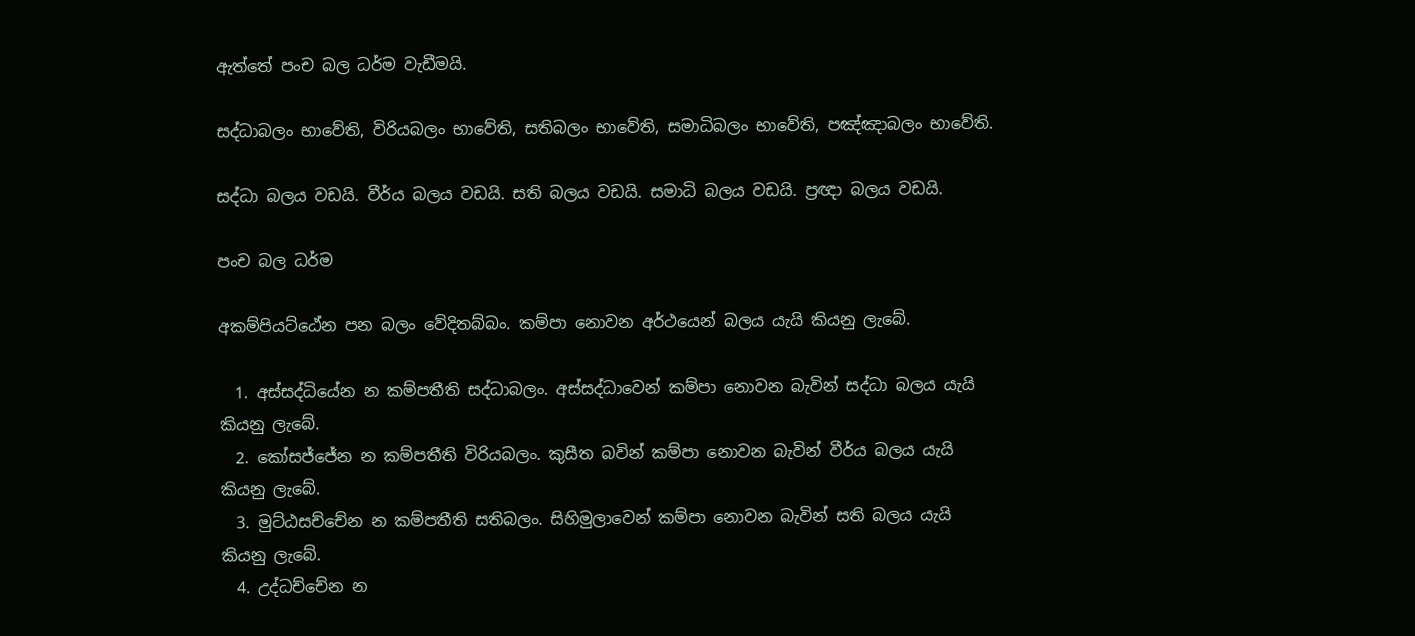ඇත්තේ පංච බල ධර්ම වැඩීමයි.

සද්ධාබලං භාවේති, විරියබලං භාවේති, සතිබලං භාවේති, සමාධිබලං භාවේති, පඤ්ඤාබලං භාවේති.

සද්ධා බලය වඩයි. වීර්ය බලය වඩයි. සති බලය වඩයි. සමාධි බලය වඩයි. ප්‍රඥා බලය වඩයි.

පංච බල ධර්ම

අකම්පියට්ඨේන පන බලං වේදිතබ්බං. කම්පා නොවන අර්ථයෙන් බලය යැයි කියනු ලැබේ.

  1. අස්සද්ධියේන න කම්පතීති සද්ධාබලං. අස්සද්ධාවෙන් කම්පා නොවන බැවින් සද්ධා බලය යැයි කියනු ලැබේ.
  2. කෝසජ්ජේන න කම්පතීති විරියබලං. කුසීත බවින් කම්පා නොවන බැවින් වීර්ය බලය යැයි කියනු ලැබේ.
  3. මුට්ඨසච්චේන න කම්පතීති සතිබලං. සිහිමුලාවෙන් කම්පා නොවන බැවින් සති බලය යැයි කියනු ලැබේ.
  4. උද්ධච්චේන න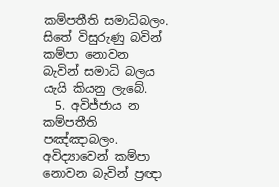කම්පතීති සමාධිබලං. සිතේ විසුරුණු බවින් කම්පා නොවන බැවින් සමාධි බලය යැයි කියනු ලැබේ.
  5. අවිජ්ජාය න කම්පතීති පඤ්ඤාබලං. අවිද්‍යාවෙන් කම්පා නොවන බැවින් ප්‍රඥා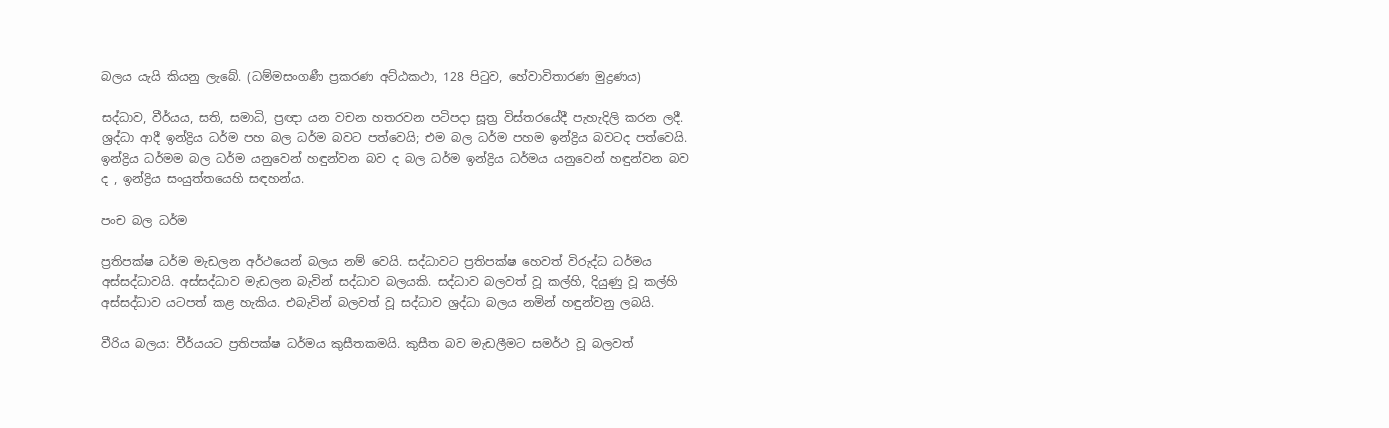බලය යැයි කියනු ලැබේ. (ධම්මසංගණී ප්‍රකරණ අට්ඨකථා, 128 පිටුව, හේවාවිතාරණ මුද්‍රණය)

සද්ධාව, වීර්යය, සති, සමාධි, ප්‍රඥා යන වචන හතරවන පටිපදා සූත්‍ර විස්තරයේදී පැහැදිලි කරන ලදී. ශ්‍රද්ධා ආදී ඉන්ද්‍රිය ධර්ම පහ බල ධර්ම බවට පත්වෙයි; එම බල ධර්ම පහම ඉන්ද්‍රිය බවටද පත්වෙයි. ඉන්ද්‍රිය ධර්මම බල ධර්ම යනුවෙන් හඳුන්වන බව ද බල ධර්ම ඉන්ද්‍රිය ධර්මය යනුවෙන් හඳුන්වන බව ද , ඉන්ද්‍රිය සංයුත්තයෙහි සඳහන්ය.

පංච බල ධර්ම

ප්‍රතිපක්ෂ ධර්ම මැඩලන අර්ථයෙන් බලය නම් වෙයි. සද්ධාවට ප්‍රතිපක්ෂ හෙවත් විරුද්ධ ධර්මය අස්සද්ධාවයි. අස්සද්ධාව මැඩලන බැවින් සද්ධාව බලයකි. සද්ධාව බලවත් වූ කල්හි, දියුණු වූ කල්හි අස්සද්ධාව යටපත් කළ හැකිය. එබැවින් බලවත් වූ සද්ධාව ශ්‍රද්ධා බලය නමින් හඳුන්වනු ලබයි.

වීරිය බලය: වීර්යයට ප්‍රතිපක්ෂ ධර්මය කුසීතකමයි. කුසීත බව මැඩලීමට සමර්ථ වූ බලවත්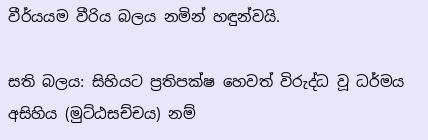වීර්යයම වීරිය බලය නමින් හඳුන්වයි.

සති බලය: සිහියට ප්‍රතිපක්ෂ හෙවත් විරුද්ධ වූ ධර්මය අසිහිය (මුට්ඨසච්චය) නම්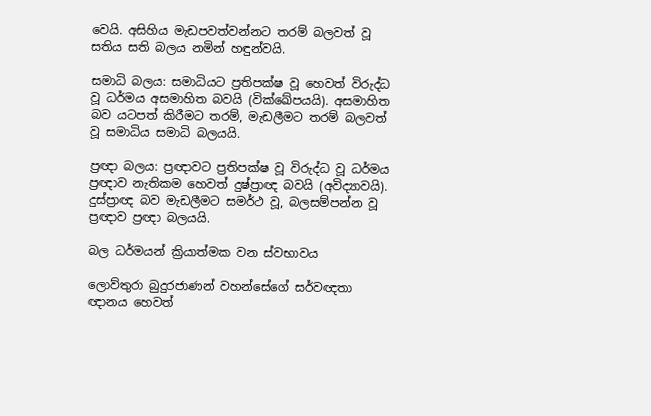වෙයි. අසිහිය මැඩපවත්වන්නට තරම් බලවත් වූ සතිය සති බලය නමින් හඳුන්වයි.

සමාධි බලය: සමාධියට ප්‍රතිපක්ෂ වූ හෙවත් විරුද්ධ වූ ධර්මය අසමාහිත බවයි (වික්ඛේපයයි). අසමාහිත බව යටපත් කිරීමට තරම්, මැඩලීමට තරම් බලවත් වූ සමාධිය සමාධි බලයයි.

ප්‍රඥා බලය: ප්‍රඥාවට ප්‍රතිපක්ෂ වූ විරුද්ධ වූ ධර්මය ප්‍රඥාව නැතිකම හෙවත් දුෂ්ප්‍රාඥ බවයි (අවිද්‍යාවයි). දුස්ප්‍රාඥ බව මැඩලීමට සමර්ථ වූ, බලසම්පන්න වූ ප්‍රඥාව ප්‍රඥා බලයයි.

බල ධර්මයන් ක්‍රියාත්මක වන ස්වභාවය

ලොව්තුරා බුදුරජාණන් වහන්සේගේ සර්වඥතා ඥානය හෙවත්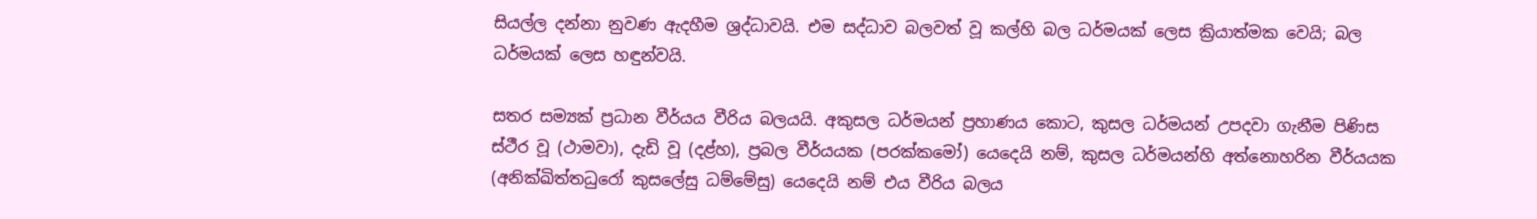සියල්ල දන්නා නුවණ ඇදහීම ශ්‍රද්ධාවයි. එම සද්ධාව බලවත් වූ කල්හි බල ධර්මයක් ලෙස ක්‍රියාත්මක වෙයි; බල ධර්මයක් ලෙස හඳුන්වයි.

සතර සම්‍යක් ප්‍රධාන වීර්යය වීරිය බලයයි. අකුසල ධර්මයන් ප්‍රහාණය කොට, කුසල ධර්මයන් උපදවා ගැනීම පිණිස ස්ථීර වූ (ථාමවා), දැඩි වූ (දළ්හ), ප්‍රබල වීර්යයක (පරක්කමෝ) යෙදෙයි නම්, කුසල ධර්මයන්හි අත්නොහරින වීර්යයක (අනික්ඛිත්තධුරෝ කුසලේසු ධම්මේසු) යෙදෙයි නම් එය වීරිය බලය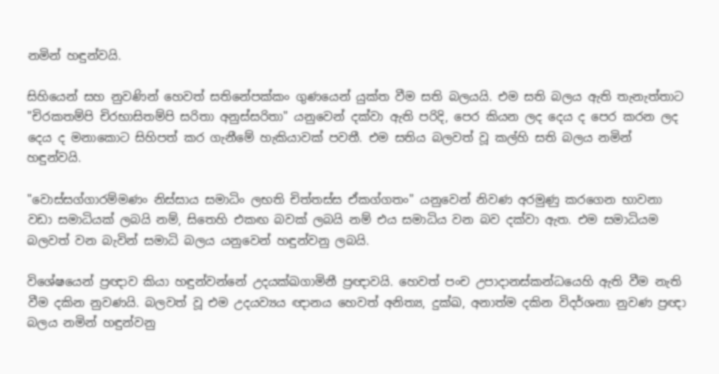නමින් හඳුන්වයි.

සිහියෙන් සහ නුවණින් හෙවත් සතිනේපක්කං ගුණයෙන් යුක්ත වීම සති බලයයි. එම සති බලය ඇති තැනැත්තාට "චිරකතම්පි චිරභාසිතම්පි සරිතා අනුස්සරිතා" යනුවෙන් දක්වා ඇති පරිදි, පෙර කියන ලද දෙය ද පෙර කරන ලද දෙය ද මනාකොට සිහිපත් කර ගැනීමේ හැකියාවක් පවතී. එම සතිය බලවත් වූ කල්හි සති බලය නමින් හඳුන්වයි.

"වොස්සග්ගාරම්මණං නිස්සාය සමාධිං ලභති චිත්තස්ස ඒකග්ගතං" යනුවෙන් නිවණ අරමුණු කරගෙන භාවනා වඩා සමාධියක් ලබයි නම්, සිතෙහි එකඟ බවක් ලබයි නම් එය සමාධිය වන බව දක්වා ඇත. එම සමාධියම බලවත් වන බැවින් සමාධි බලය යනුවෙන් හඳුන්වනු ලබයි.

විශේෂයෙන් ප්‍රඥාව කියා හඳුන්වන්නේ උදයක්ඛගාමිනී ප්‍රඥාවයි. හෙවත් පංච උපාදානස්කන්ධයෙහි ඇති වීම නැති වීම දකින නුවණයි. බලවත් වූ එම උදයව්‍යය ඥානය හෙවත් අනිත්‍ය, දුක්ඛ, අනාත්ම දකින විදර්ශනා නුවණ ප්‍රඥා බලය නමින් හඳුන්වනු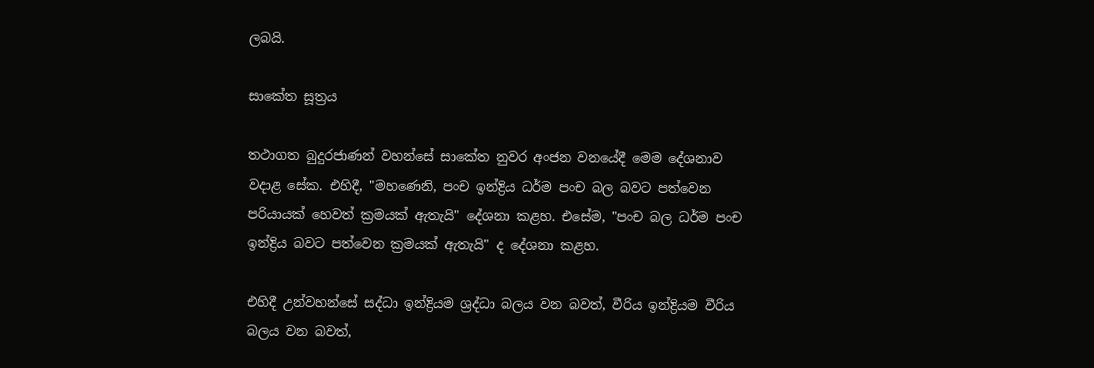ලබයි.

සාකේත සූත්‍රය

තථාගත බුදුරජාණන් වහන්සේ සාකේත නුවර අංජන වනයේදී මෙම දේශනාව වදාළ සේක. එහිදී, "මහණෙනි, පංච ඉන්ද්‍රිය ධර්ම පංච බල බවට පත්වෙන පරියායක් හෙවත් ක්‍රමයක් ඇතැයි" දේශනා කළහ. එසේම, "පංච බල ධර්ම පංච ඉන්ද්‍රිය බවට පත්වෙන ක්‍රමයක් ඇතැයි" ද දේශනා කළහ.

එහිදී උන්වහන්සේ සද්ධා ඉන්ද්‍රියම ශ්‍රද්ධා බලය වන බවත්, වීරිය ඉන්ද්‍රියම වීරිය බලය වන බවත්,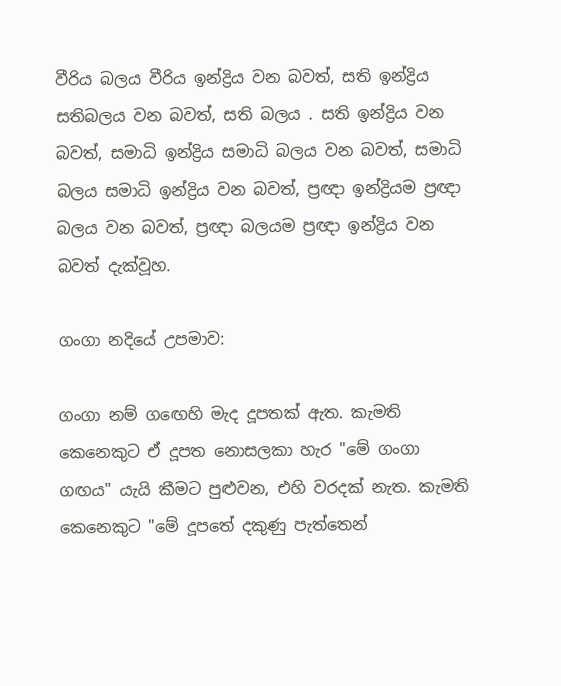වීරිය බලය වීරිය ඉන්ද්‍රිය වන බවත්, සති ඉන්ද්‍රිය සතිබලය වන බවත්, සති බලය . සති ඉන්ද්‍රිය වන බවත්, සමාධි ඉන්ද්‍රිය සමාධි බලය වන බවත්, සමාධි බලය සමාධි ඉන්ද්‍රිය වන බවත්, ප්‍රඥා ඉන්ද්‍රියම ප්‍රඥා බලය වන බවත්, ප්‍රඥා බලයම ප්‍රඥා ඉන්ද්‍රිය වන බවත් දැක්වූහ.

ගංගා නදියේ උපමාව:

ගංගා නම් ගඟෙහි මැද දූපතක් ඇත. කැමති කෙනෙකුට ඒ දූපත නොසලකා හැර "මේ ගංගා ගඟය" යැයි කීමට පුළුවන, එහි වරදක් නැත. කැමති කෙනෙකුට "මේ දූපතේ දකුණු පැත්තෙන්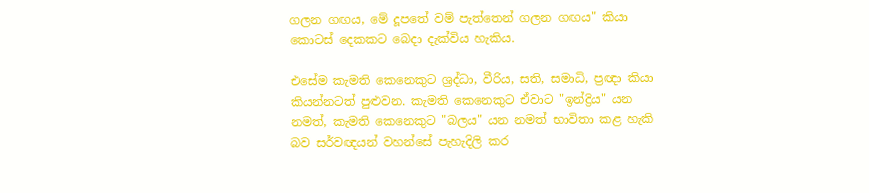ගලන ගඟය, මේ දූපතේ වම් පැත්තෙන් ගලන ගඟය" කියා කොටස් දෙකකට බෙදා දැක්විය හැකිය.

එසේම කැමති කෙනෙකුට ශ්‍රද්ධා, වීරිය, සති, සමාධි, ප්‍රඥා කියා කියන්නටත් පුළුවන. කැමති කෙනෙකුට ඒවාට "ඉන්ද්‍රිය" යන නමත්, කැමති කෙනෙකුට "බලය" යන නමත් භාවිතා කළ හැකි බව සර්වඥයන් වහන්සේ පැහැදිලි කර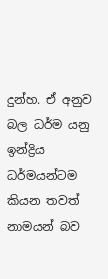දුන්හ. ඒ අනුව බල ධර්ම යනු ඉන්ද්‍රිය ධර්මයන්ටම කියන තවත් නාමයන් බව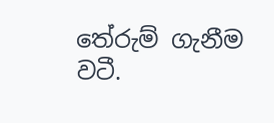තේරුම් ගැනීම වටී.